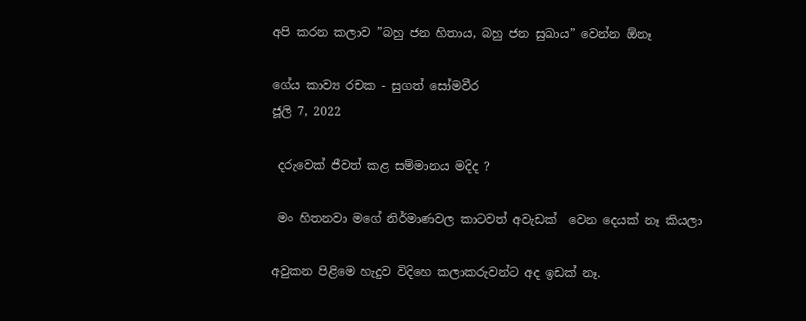අපි කරන කලාව ”බහු ජන හිතාය, බහු ජන සුඛාය” වෙන්න ඕනෑ

ගේය කාව්‍ය රචක - සුගත් සෝමවීර
ජූලි 7, 2022

 දරුවෙක් ජීවත් කළ සම්මානය මදිද ?

 මං හිතනවා මගේ නිර්මාණවල කාටවත් අවැඩක්  වෙන දෙයක් නෑ කියලා

අවුකන පිළිමෙ හැදුව විදිහෙ කලාකරුවන්ට අද ඉඩක් නෑ.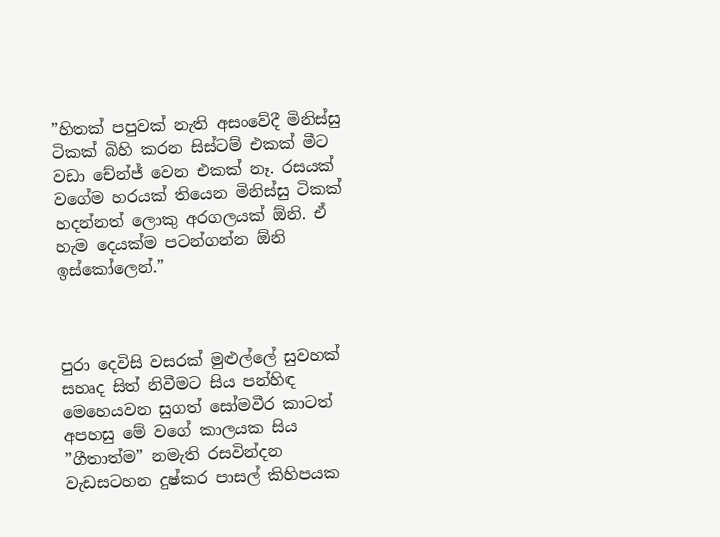”හිතක් පපුවක් නැති අසංවේදී මිනිස්සු ටිකක් බිහි කරන සිස්ටම් එකක් මීට වඩා චේන්ජ් වෙන එකක් නෑ. රසයක් වගේම හරයක් තියෙන මිනිස්සු ටිකක් හදන්නත් ලොකු අරගලයක් ඕනි. ඒ හැම දෙයක්ම පටන්ගන්න ඕනි ඉස්කෝලෙන්.”



පුරා දෙවිසි වසරක් මුළුල්ලේ සුවහක් සහෘද සිත් නිවීමට සිය පන්හිඳ මෙහෙයවන සුගත් සෝමවීර කාටත් අපහසු මේ වගේ කාලයක සිය ”ගීතාත්ම” නමැති රසවින්දන වැඩසටහන දුෂ්කර පාසල් කිහිපයක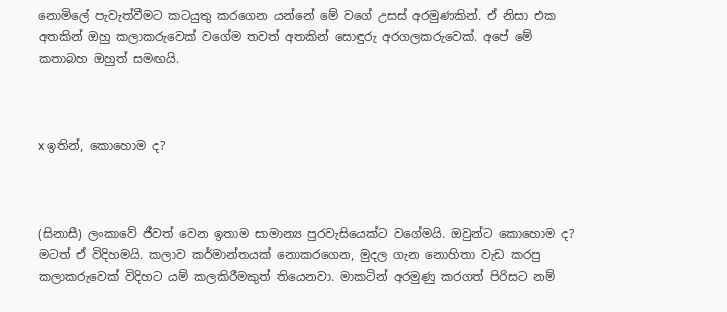නොමිලේ පැවැත්වීමට කටයුතු කරගෙන යන්නේ මේ වගේ උසස් අරමුණකින්. ඒ නිසා එක අතකින් ඔහු කලාකරුවෙක් වගේම තවත් අතකින් සොඳුරු අරගලකරුවෙක්. අපේ මේ කතාබහ ඔහුත් සමඟයි.



x ඉතින්, කොහොම ද?



(සිනාසී) ලංකාවේ ජීවත් වෙන ඉතාම සාමාන්‍ය පුරවැසියෙක්ට වගේමයි. ඔවුන්ට කොහොම ද? මටත් ඒ විදිහමයි. කලාව කර්මාන්තයක් නොකරගෙන, මුදල ගැන නොහිතා වැඩ කරපු කලාකරුවෙක් විදිහට යම් කලකිරීමකුත් තියෙනවා. මාකටින් අරමුණු කරගත් පිරිසට නම්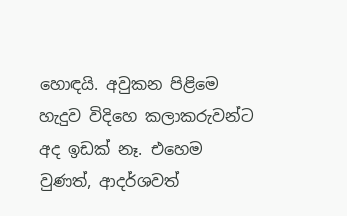හොඳයි. අවුකන පිළිමෙ හැදුව විදිහෙ කලාකරුවන්ට අද ඉඩක් නෑ. එහෙම වුණත්, ආදර්ශවත්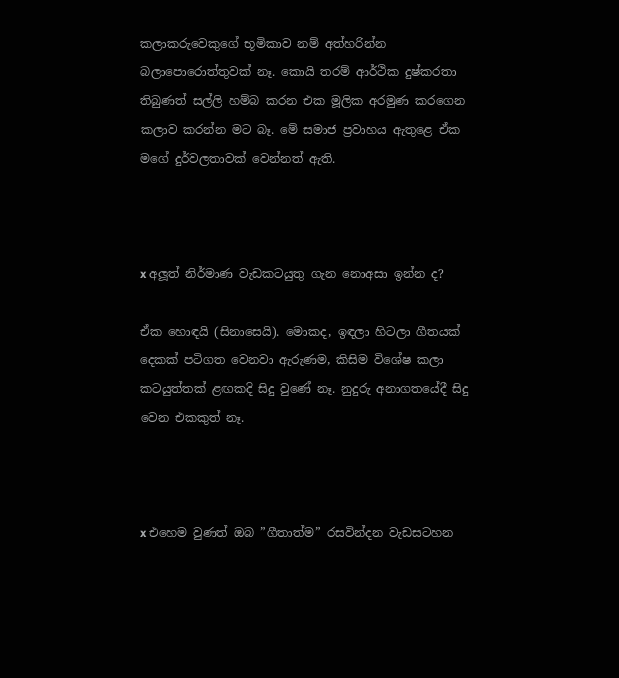කලාකරුවෙකුගේ භූමිකාව නම් අත්හරින්න බලාපොරොත්තුවක් නෑ. කොයි තරම් ආර්ථික දුෂ්කරතා තිබුණත් සල්ලි හම්බ කරන එක මූලික අරමුණ කරගෙන කලාව කරන්න මට බෑ. මේ සමාජ ප්‍රවාහය ඇතුළෙ ඒක මගේ දුර්වලතාවක් වෙන්නත් ඇති.



x අලූ‍ත් නිර්මාණ වැඩකටයුතු ගැන නොඅසා ඉන්න ද?

ඒක හොඳයි (සිනාසෙයි). මොකද, ඉඳලා හිටලා ගීතයක් දෙකක් පටිගත වෙනවා ඇරුණම, කිසිම විශේෂ කලා කටයුත්තක් ළඟකදි සිදු වුණේ නෑ. නුදුරු අනාගතයේදී සිදු වෙන එකකුත් නෑ.



x එහෙම වුණත් ඔබ ”ගීතාත්ම” රසවින්දන වැඩසටහන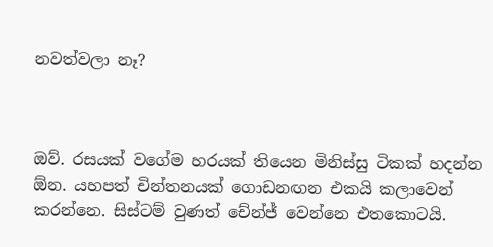නවත්වලා නෑ?



ඔව්. රසයක් වගේම හරයක් තියෙන මිනිස්සු ටිකක් හදන්න ඕන. යහපත් චින්තනයක් ගොඩනඟන එකයි කලාවෙන් කරන්නෙ. සිස්ටම් වුණත් චේන්ජ් වෙන්නෙ එතකොටයි.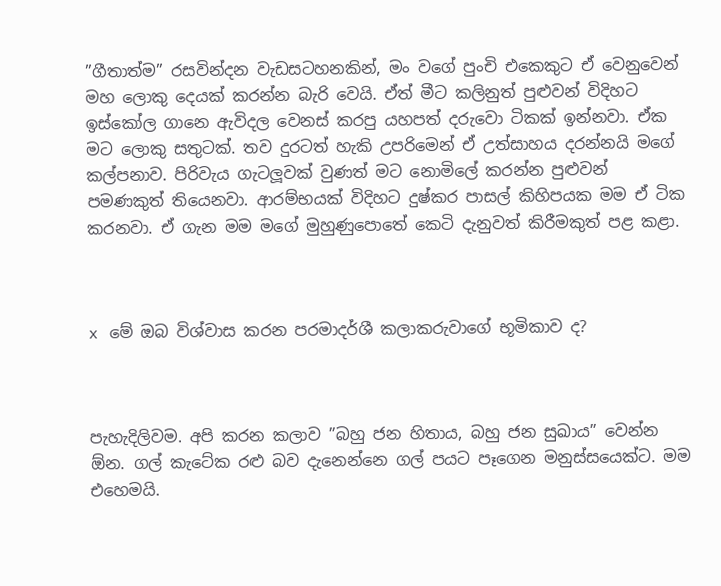”ගීතාත්ම” රසවින්දන වැඩසටහනකින්, මං වගේ පුංචි එකෙකුට ඒ වෙනුවෙන් මහ ලොකු දෙයක් කරන්න බැරි වෙයි. ඒත් මීට කලිනුත් පුළුවන් විදිහට ඉස්කෝල ගානෙ ඇවිදල වෙනස් කරපු යහපත් දරුවො ටිකක් ඉන්නවා. ඒක මට ලොකු සතුටක්. තව දුරටත් හැකි උපරිමෙන් ඒ උත්සාහය දරන්නයි මගේ කල්පනාව. පිරිවැය ගැටලූ‍වක් වුණත් මට නොමිලේ කරන්න පුළුවන් පමණකුත් තියෙනවා. ආරම්භයක් විදිහට දුෂ්කර පාසල් කිහිපයක මම ඒ ටික කරනවා. ඒ ගැන මම මගේ මුහුණුපොතේ කෙටි දැනුවත් කිරීමකුත් පළ කළා.



x මේ ඔබ විශ්වාස කරන පරමාදර්ශී කලාකරුවාගේ භූමිකාව ද?



පැහැදිලිවම. අපි කරන කලාව ”බහු ජන හිතාය, බහු ජන සුඛාය” වෙන්න ඕන. ගල් කැටේක රළු බව දැනෙන්නෙ ගල් පයට පෑගෙන මනුස්සයෙක්ට. මම එහෙමයි.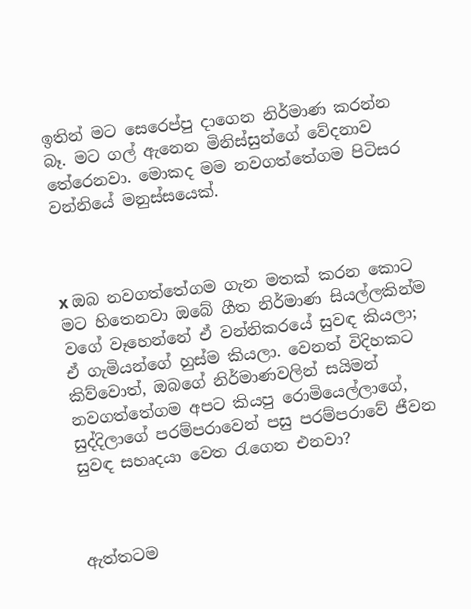ඉතින් මට සෙරෙප්පු දාගෙන නිර්මාණ කරන්න බෑ. මට ගල් ඇනෙන මිනිස්සුන්ගේ වේදනාව තේරෙනවා. මොකද මම නවගත්තේගම පිටිසර වන්නියේ මනුස්සයෙක්.



x ඔබ නවගත්තේගම ගැන මතක් කරන කොට මට හිතෙනවා ඔබේ ගීත නිර්මාණ සියල්ලකින්ම වගේ වෑහෙන්නේ ඒ වන්නිකරයේ සුවඳ කියලා; ඒ ගැමියන්ගේ හුස්ම කියලා. වෙනත් විදිහකට කිව්වොත්, ඔබගේ නිර්මාණවලින් සයිමන් නවගත්තේගම අපට කියපු රොමියෙල්ලාගේ, සුද්දිලාගේ පරම්පරාවෙන් පසු පරම්පරාවේ ජීවන සුවඳ සහෘදයා වෙත රැගෙන එනවා?



ඇත්තටම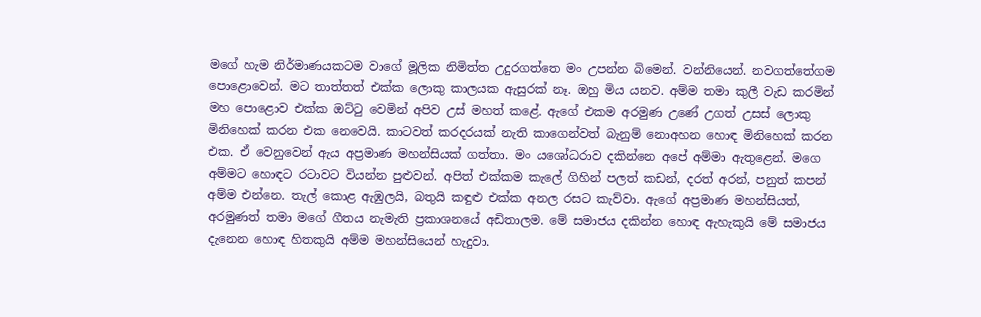මගේ හැම නිර්මාණයකටම වාගේ මූලික නිමිත්ත උදුරගත්තෙ මං උපන්න බිමෙන්. වන්නියෙන්. නවගත්තේගම පොළොවෙන්. මට තාත්තත් එක්ක ලොකු කාලයක ඇසුරක් නෑ. ඔහු මිය යනව. අම්ම තමා කුලී වැඩ කරමින් මහ පොළොව එක්ක ඔට්ටු වෙමින් අපිව උස් මහත් කළේ. ඇගේ එකම අරමුණ උණේ උගත් උසස් ලොකු මිනිහෙක් කරන එක නෙවෙයි. කාටවත් කරදරයක් නැති කාගෙන්වත් බැනුම් නොඅහන හොඳ මිනිහෙක් කරන එක. ඒ වෙනුවෙන් ඇය අප්‍රමාණ මහන්සියක් ගත්තා. මං යශෝධරාව දකින්නෙ අපේ අම්මා ඇතුළෙන්. මගෙ අම්මට හොඳට රටාවට වියන්න පුළුවන්. අපිත් එක්කම කැලේ ගිහින් පලත් කඩන්, දරත් අරන්, පනුත් කපන් අම්ම එන්නෙ. තැල් කොළ ඇඹුලයි, බතුයි කඳුළු එක්ක අනල රසට කැව්වා. ඇගේ අප්‍රමාණ මහන්සියත්, අරමුණත් තමා මගේ ගීතය නැමැති ප්‍රකාශනයේ අඩිතාලම. මේ සමාජය දකින්න හොඳ ඇහැකුයි මේ සමාජය දැනෙන හොඳ හිතකුයි අම්ම මහන්සියෙන් හැදුවා.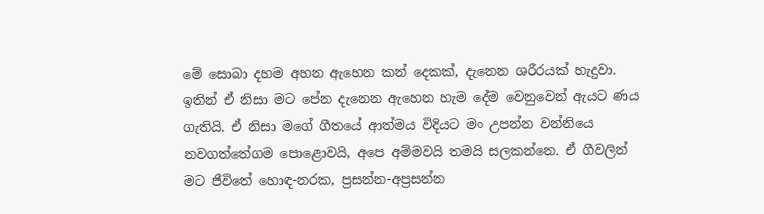මේ සොබා දහම අහන ඇහෙන කන් දෙකක්, දැනෙන ශරීරයක් හැදුවා. ඉතින් ඒ නිසා මට පේන දැනෙන ඇහෙන හැම දේම වෙනුවෙන් ඇයට ණය ගැතියි. ඒ නිසා මගේ ගීතයේ ආත්මය විදියට මං උපන්න වන්නියෙ නවගත්තේගම පොළොවයි, අපෙ අම්මවයි තමයි සලකන්නෙ. ඒ ගීවලින් මට ජීවිතේ හොඳ-නරක, ප්‍රසන්න-අප්‍රසන්න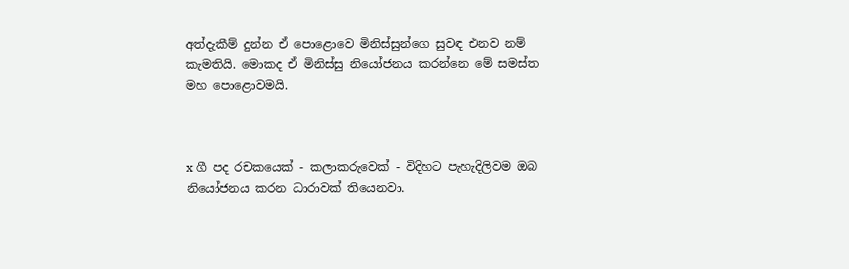අත්දැකීම් දුන්න ඒ පොළොවෙ මිනිස්සුන්ගෙ සුවඳ එනව නම් කැමතියි. මොකද ඒ මිනිස්සු නියෝජනය කරන්නෙ මේ සමස්ත මහ පොළොවමයි.



x ගී පද රචකයෙක් - කලාකරුවෙක් - විදිහට පැහැදිලිවම ඔබ නියෝජනය කරන ධාරාවක් තියෙනවා.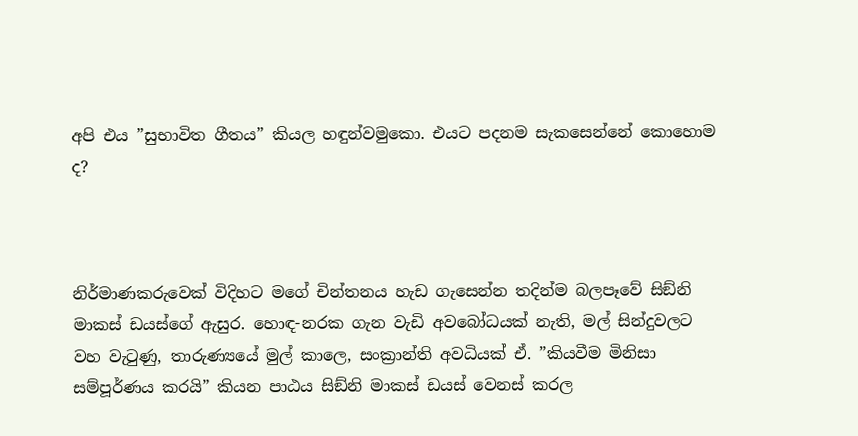අපි එය ”සුභාවිත ගීතය” කියල හඳුන්වමුකො. එයට පදනම සැකසෙන්නේ කොහොම ද?



නිර්මාණකරුවෙක් විදිහට මගේ චින්තනය හැඩ ගැසෙන්න තදින්ම බලපෑවේ සිඞ්නි මාකස් ඩයස්ගේ ඇසුර. හොඳ-නරක ගැන වැඩි අවබෝධයක් නැති, මල් සින්දුවලට වහ වැටුණු, තාරුණ්‍යයේ මුල් කාලෙ, සංක්‍රාන්ති අවධියක් ඒ. ”කියවීම මිනිසා සම්පූර්ණය කරයි” කියන පාඨය සිඞ්නි මාකස් ඩයස් වෙනස් කරල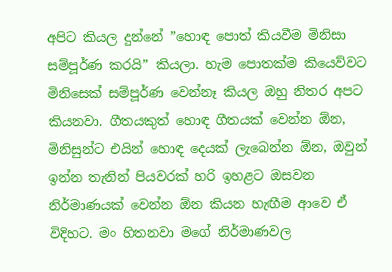අපිට කියල දුන්නේ ”හොඳ පොත් කියවීම මිනිසා සම්පූර්ණ කරයි” කියලා. හැම පොතක්ම කියෙව්වට මිනිසෙක් සම්පූර්ණ වෙන්නෑ කියල ඔහු නිතර අපට කියනවා. ගීතයකුත් හොඳ ගීතයක් වෙන්න ඕන, මිනිසුන්ට එයින් හොඳ දෙයක් ලැබෙන්න ඕන, ඔවුන් ඉන්න තැනින් පියවරක් හරි ඉහළට ඔසවන නිර්මාණයක් වෙන්න ඕන කියන හැඟීම ආවෙ ඒ විදිහට. මං හිතනවා මගේ නිර්මාණවල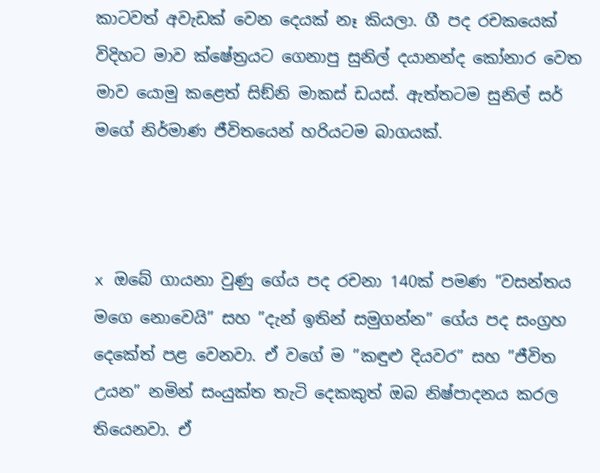කාටවත් අවැඩක් වෙන දෙයක් නෑ කියලා. ගී පද රචකයෙක් විදිහට මාව ක්ෂේත්‍රයට ගෙනාපු සුනිල් දයානන්ද කෝනාර වෙත මාව යොමු කළෙත් සිඞ්නි මාකස් ඩයස්. ඇත්තටම සුනිල් සර් මගේ නිර්මාණ ජීවිතයෙන් හරියටම බාගයක්.



x ඔබේ ගායනා වුණු ගේය පද රචනා 140ක් පමණ ”වසන්තය මගෙ නොවෙයි” සහ ”දැන් ඉතින් සමුගන්න” ගේය පද සංග්‍රහ දෙකේත් පළ වෙනවා. ඒ වගේ ම ”කඳුළු දියවර” සහ ”ජීවිත උයන” නමින් සංයුක්ත තැටි දෙකකුත් ඔබ නිෂ්පාදනය කරල තියෙනවා. ඒ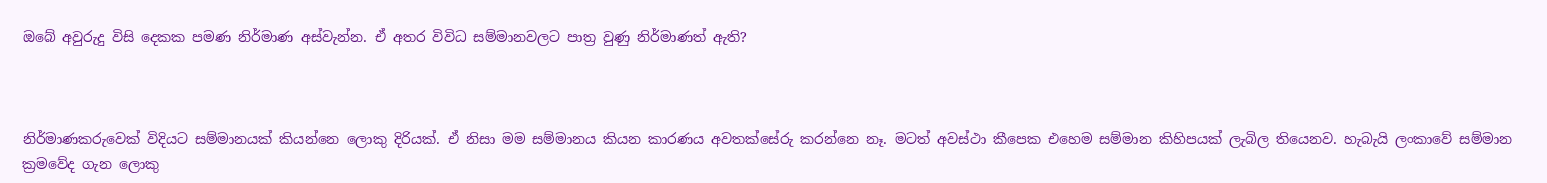ඔබේ අවුරුදු විසි දෙකක පමණ නිර්මාණ අස්වැන්න. ඒ අතර විවිධ සම්මානවලට පාත්‍ර වුණු නිර්මාණත් ඇති?



නිර්මාණකරුවෙක් විදියට සම්මානයක් කියන්නෙ ලොකු දිරියක්. ඒ නිසා මම සම්මානය කියන කාරණය අවතක්සේරු කරන්නෙ නෑ. මටත් අවස්ථා කීපෙක එහෙම සම්මාන කිහිපයක් ලැබිල තියෙනව. හැබැයි ලංකාවේ සම්මාන ක්‍රමවේද ගැන ලොකු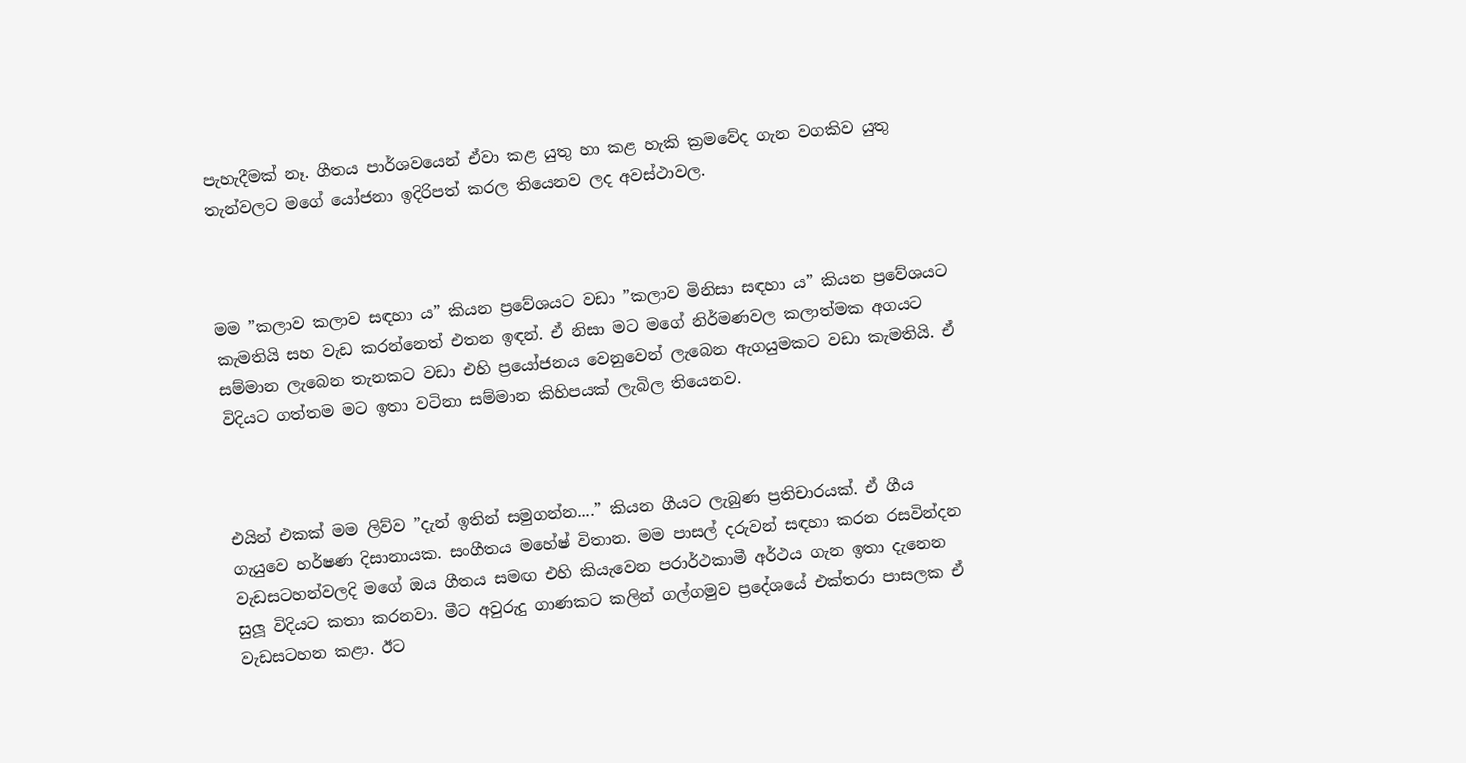පැහැදීමක් නෑ. ගීතය පාර්ශවයෙන් ඒවා කළ යුතු හා කළ හැකි ක්‍රමවේද ගැන වගකිව යුතු තැන්වලට මගේ යෝජනා ඉදිරිපත් කරල තියෙනව ලද අවස්ථාවල.



මම ”කලාව කලාව සඳහා ය” කියන ප්‍රවේශයට වඩා ”කලාව මිනිසා සඳහා ය” කියන ප්‍රවේශයට කැමතියි සහ වැඩ කරන්නෙත් එතන ඉඳන්. ඒ නිසා මට මගේ නිර්මණවල කලාත්මක අගයට සම්මාන ලැබෙන තැනකට වඩා එහි ප්‍රයෝජනය වෙනුවෙන් ලැබෙන ඇගයුමකට වඩා කැමතියි. ඒ විදියට ගත්තම මට ඉතා වටිනා සම්මාන කිහිපයක් ලැබිල තියෙනව.



එයින් එකක් මම ලිව්ව ”දැන් ඉතින් සමුගන්න....” කියන ගීයට ලැබුණ ප්‍රතිචාරයක්. ඒ ගීය ගැයුවෙ හර්ෂණ දිසානායක. සංගීතය මහේෂ් විතාන. මම පාසල් දරුවන් සඳහා කරන රසවින්දන වැඩසටහන්වලදි මගේ ඔය ගීතය සමඟ එහි කියැවෙන පරාර්ථකාමී අර්ථය ගැන ඉතා දැනෙන සුලූ විදියට කතා කරනවා. මීට අවුරුදු ගාණකට කලින් ගල්ගමුව ප්‍රදේශයේ එක්තරා පාසලක ඒ වැඩසටහන කළා. ඊට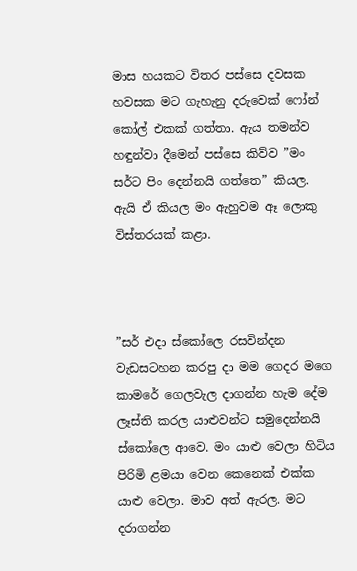මාස හයකට විතර පස්සෙ දවසක හවසක මට ගැහැනු දරුවෙක් ෆෝන් කෝල් එකක් ගත්තා. ඇය තමන්ව හඳුන්වා දීමෙන් පස්සෙ කිව්ව ”මං සර්ට පිං දෙන්නයි ගත්තෙ” කියල. ඇයි ඒ කියල මං ඇහුවම ඈ ලොකු විස්තරයක් කළා.



”සර් එදා ස්කෝලෙ රසවින්දන වැඩසටහන කරපු දා මම ගෙදර මගෙ කාමරේ ගෙලවැල දාගන්න හැම දේම ලෑස්ති කරල යාළුවන්ට සමුදෙන්නයි ස්කෝලෙ ආවෙ. මං යාළු වෙලා හිටිය පිරිමි ළමයා වෙන කෙනෙක් එක්ක යාළු වෙලා. මාව අත් ඇරල. මට දරාගන්න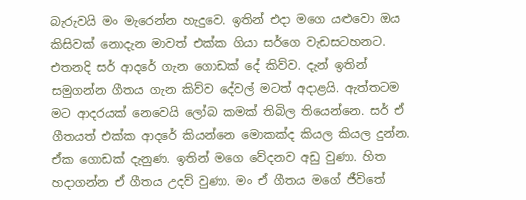බැරුවයි මං මැරෙන්න හැදුවෙ. ඉතින් එදා මගෙ යළුවො ඔය කිසිවක් නොදැන මාවත් එක්ක ගියා සර්ගෙ වැඩසටහනට. එතනදි සර් ආදරේ ගැන ගොඩක් දේ කිව්ව. දැන් ඉතින් සමුගන්න ගීතය ගැන කිව්ව දේවල් මටත් අදාළයි. ඇත්තටම මට ආදරයක් නෙවෙයි ලෝබ කමක් තිබිල තියෙන්නෙ. සර් ඒ ගීතයත් එක්ක ආදරේ කියන්නෙ මොකක්ද කියල කියල දුන්න. ඒක ගොඩක් දැනුණ. ඉතින් මගෙ වේදනව අඩු වුණා. හිත හදාගන්න ඒ ගීතය උදව් වුණා. මං ඒ ගීතය මගේ ජීවිතේ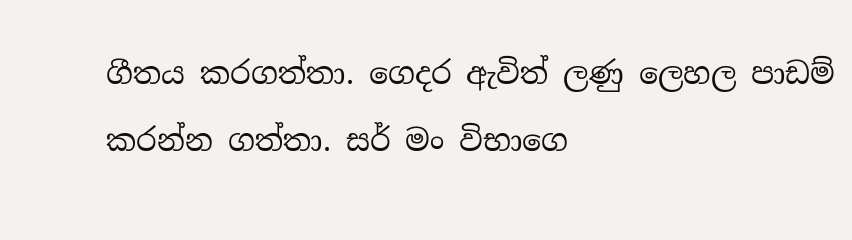ගීතය කරගත්තා. ගෙදර ඇවිත් ලණු ලෙහල පාඩම් කරන්න ගත්තා. සර් මං විභාගෙ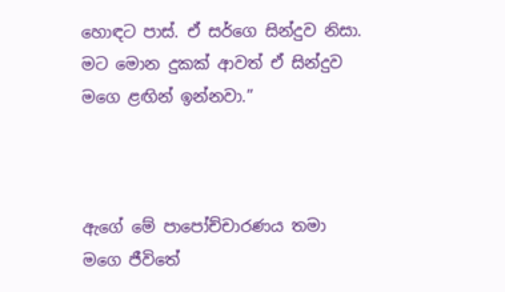හොඳට පාස්. ඒ සර්ගෙ සින්දුව නිසා. මට මොන දුකක් ආවත් ඒ සින්දුව මගෙ ළඟින් ඉන්නවා.”



ඇගේ මේ පාපෝච්චාරණය තමා මගෙ ජීවිතේ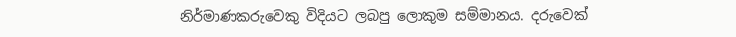නිර්මාණකරුවෙකු විදියට ලබපු ලොකුම සම්මානය. දරුවෙක්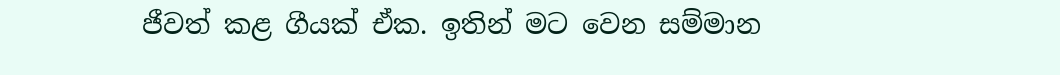ජීවත් කළ ගීයක් ඒක. ඉතින් මට වෙන සම්මාන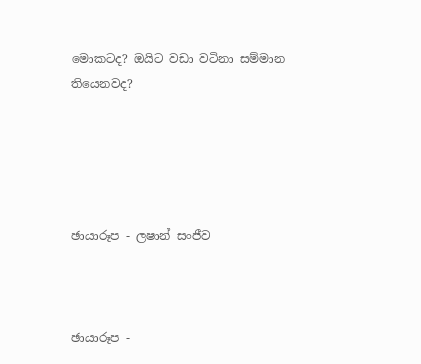මොකටද? ඔයිට වඩා වටිනා සම්මාන තියෙනවද?





ඡායාරූප - ලෂාන් සංජීව



ඡායාරූප -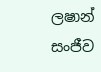ලෂාන් සංජීව